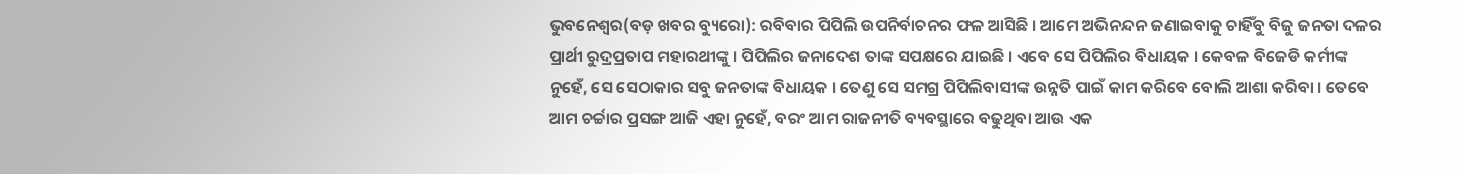ଭୁବନେଶ୍ୱର(ବଡ଼ ଖବର ବ୍ୟୁରୋ): ରବିବାର ପିପିଲି ଉପନିର୍ବାଚନର ଫଳ ଆସିଛି । ଆମେ ଅଭିନନ୍ଦନ ଜଣାଇବାକୁ ଚାହିଁବୁ ବିଜୁ ଜନତା ଦଳର ପ୍ରାର୍ଥୀ ରୁଦ୍ରପ୍ରତାପ ମହାରଥୀଙ୍କୁ । ପିପିଲିର ଜନାଦେଶ ତାଙ୍କ ସପକ୍ଷରେ ଯାଇଛି । ଏବେ ସେ ପିପିଲିର ବିଧାୟକ । କେବଳ ବିଜେଡି କର୍ମୀଙ୍କ ନୁହେଁ, ସେ ସେଠାକାର ସବୁ ଜନତାଙ୍କ ବିଧାୟକ । ତେଣୁ ସେ ସମଗ୍ର ପିପିଲିବାସୀଙ୍କ ଉନ୍ନତି ପାଇଁ କାମ କରିବେ ବୋଲି ଆଶା କରିବା । ତେବେ ଆମ ଚର୍ଚ୍ଚାର ପ୍ରସଙ୍ଗ ଆଜି ଏହା ନୁହେଁ, ବରଂ ଆମ ରାଜନୀତି ବ୍ୟବସ୍ଥାରେ ବଢୁଥିବା ଆଉ ଏକ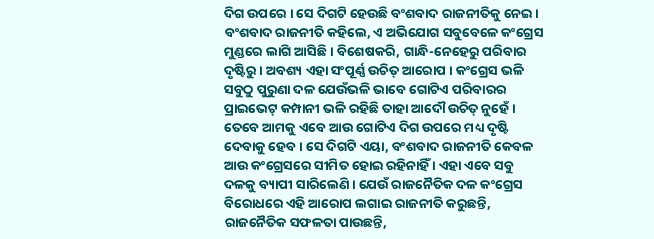ଦିଗ ଉପରେ । ସେ ଦିଗଟି ହେଉଛି ବଂଶବାଦ ରାଜନୀତିକୁ ନେଇ । ବଂଶବାଦ ରାଜନୀତି କହିଲେ, ଏ ଅଭିଯୋଗ ସବୁବେଳେ କଂଗ୍ରେସ ମୁଣ୍ଡରେ ଲାଗି ଆସିଛି । ବିଶେଷକରି, ଗାନ୍ଧି-ନେହେରୁ ପରିବାର ଦୃଷ୍ଟିରୁ । ଅବଶ୍ୟ ଏହା ସଂପୂର୍ଣ୍ଣ ଉଚିତ୍ ଆରୋପ । କଂଗ୍ରେସ ଭଳି ସବୁଠୁ ପୁରୁଣା ଦଳ ଯେଉଁଭଳି ଭାବେ ଗୋଟିଏ ପରିବାରର ପ୍ରାଇଭେଟ୍ କମ୍ପାନୀ ଭଳି ରହିଛି ତାହା ଆଦୌ ଉଚିତ୍ ନୁହେଁ । ତେବେ ଆମକୁ ଏବେ ଆଉ ଗୋଟିଏ ଦିଗ ଉପରେ ମଧ୍ୟ ଦୃଷ୍ଟି ଦେବାକୁ ହେବ । ସେ ଦିଗଟି ଏୟା, ବଂଶବାଦ ରାଜନୀତି କେବଳ ଆଉ କଂଗ୍ରେସରେ ସୀମିତ ହୋଇ ରହିନାହିଁ । ଏହା ଏବେ ସବୁ ଦଳକୁ ବ୍ୟାପୀ ସାରିଲେଣି । ଯେଉଁ ରାଜନୈତିକ ଦଳ କଂଗ୍ରେସ ବିରୋଧରେ ଏହି ଆରୋପ ଲଗାଇ ରାଜନୀତି କରୁଛନ୍ତି, ରାଜନୈତିକ ସଫଳତା ପାଉଛନ୍ତି,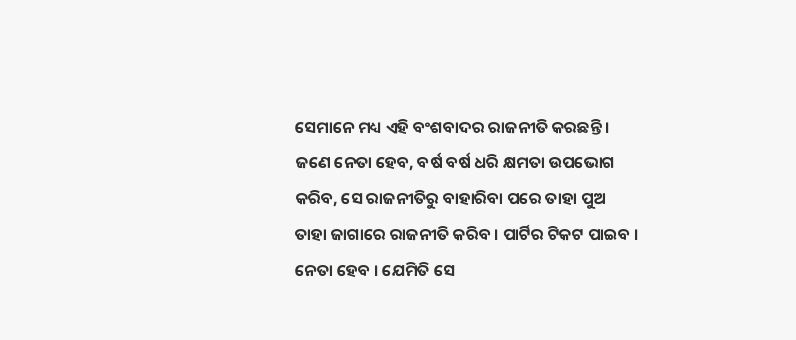ସେମାନେ ମଧ୍ୟ ଏହି ବଂଶବାଦର ରାଜନୀତି କରଛନ୍ତି । ଜଣେ ନେତା ହେବ, ବର୍ଷ ବର୍ଷ ଧରି କ୍ଷମତା ଉପଭୋଗ କରିବ, ସେ ରାଜନୀତିରୁ ବାହାରିବା ପରେ ତାହା ପୁଅ ତାହା ଜାଗାରେ ରାଜନୀତି କରିବ । ପାର୍ଟିର ଟିକଟ ପାଇବ । ନେତା ହେବ । ଯେମିତି ସେ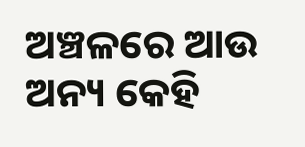ଅଞ୍ଚଳରେ ଆଉ ଅନ୍ୟ କେହି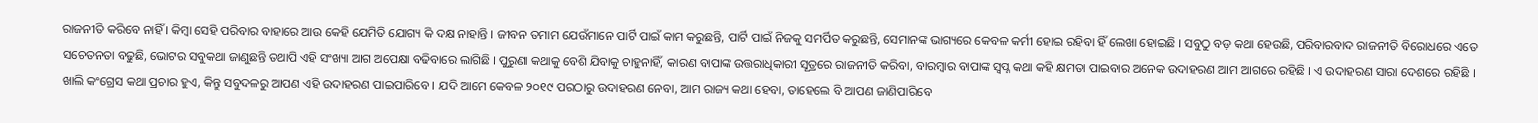ରାଜନୀତି କରିବେ ନାହିଁ । କିମ୍ବା ସେହି ପରିବାର ବାହାରେ ଆଉ କେହି ଯେମିତି ଯୋଗ୍ୟ କି ଦକ୍ଷ ନାହାନ୍ତି । ଜୀବନ ତମାମ ଯେଉଁମାନେ ପାର୍ଟି ପାଇଁ କାମ କରୁଛନ୍ତି, ପାର୍ଟି ପାଇଁ ନିଜକୁ ସମର୍ପିତ କରୁଛନ୍ତି, ସେମାନଙ୍କ ଭାଗ୍ୟରେ କେବଳ କର୍ମୀ ହୋଇ ରହିବା ହିଁ ଲେଖା ହୋଇଛି । ସବୁଠୁ ବଡ଼ କଥା ହେଉଛି, ପରିବାରବାଦ ରାଜନୀତି ବିରୋଧରେ ଏତେ ସଚେତନତା ବଢୁଛି, ଭୋଟର ସବୁକଥା ଜାଣୁଛନ୍ତି ତଥାପି ଏହି ସଂଖ୍ୟା ଆଗ ଅପେକ୍ଷା ବଢିବାରେ ଲାଗିଛି । ପୁରୁଣା କଥାକୁ ବେଶି ଯିବାକୁ ଚାହୁନାହିଁ, କାରଣ ବାପାଙ୍କ ଉତ୍ତରାଧିକାରୀ ସୂତ୍ରରେ ରାଜନୀତି କରିବା, ବାରମ୍ବାର ବାପାଙ୍କ ସ୍ୱପ୍ନ କଥା କହି କ୍ଷମତା ପାଇବାର ଅନେକ ଉଦାହରଣ ଆମ ଆଗରେ ରହିଛି । ଏ ଉଦାହରଣ ସାରା ଦେଶରେ ରହିଛି । ଖାଲି କଂଗ୍ରେସ କଥା ପ୍ରଚାର ହୁଏ, କିନ୍ତୁ ସବୁଦଳରୁ ଆପଣ ଏହି ଉଦାହରଣ ପାଇପାରିବେ । ଯଦି ଆମେ କେବଳ ୨୦୧୯ ପରଠାରୁ ଉଦାହରଣ ନେବା, ଆମ ରାଜ୍ୟ କଥା ହେବା, ତାହେଲେ ବି ଆପଣ ଜାଣିପାରିବେ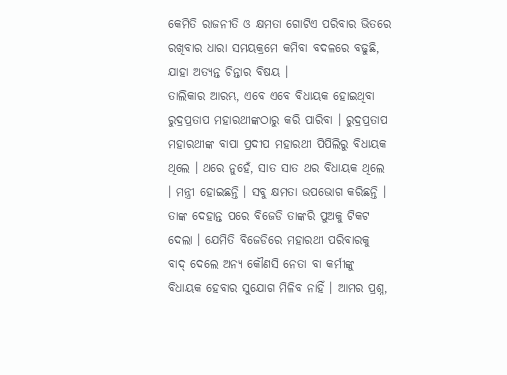କେମିତି ରାଜନୀତି ଓ କ୍ଷମତା ଗୋଟିଏ ପରିବାର ଭିତରେ ରଖିବାର ଧାରା ସମୟକ୍ରମେ କମିବା ବଦଳରେ ବଢୁଛି, ଯାହା ଅତ୍ୟନ୍ତ ଚିନ୍ତାର ବିଷୟ ।
ତାଲିକାର ଆରମ୍ଭ, ଏବେ ଏବେ ବିଧାୟକ ହୋଇଥିବା ରୁଦ୍ରପ୍ରତାପ ମହାରଥୀଙ୍କଠାରୁ କରି ପାରିବା । ରୁଦ୍ରପ୍ରତାପ ମହାରଥୀଙ୍କ ବାପା ପ୍ରଦୀପ ମହାରଥୀ ପିପିଲିରୁ ବିଧାୟକ ଥିଲେ । ଥରେ ନୁହେଁ, ସାତ ସାତ ଥର ବିଧାୟକ ଥିଲେ । ମନ୍ତ୍ରୀ ହୋଇଛନ୍ତି । ସବୁ କ୍ଷମତା ଉପଭୋଗ କରିଛନ୍ତି । ତାଙ୍କ ଦେହାନ୍ତ ପରେ ବିଜେଡି ତାଙ୍କରି ପୁଅକୁ ଟିକଟ ଦେଲା । ଯେମିତି ବିଜେଡିରେ ମହାରଥୀ ପରିବାରକୁ ବାଦ୍ ଦେଲେ ଅନ୍ୟ କୌଣସି ନେତା ବା କର୍ମୀଙ୍କୁ ବିଧାୟକ ହେବାର ସୁଯୋଗ ମିଳିବ ନାହିଁ । ଆମର ପ୍ରଶ୍ନ,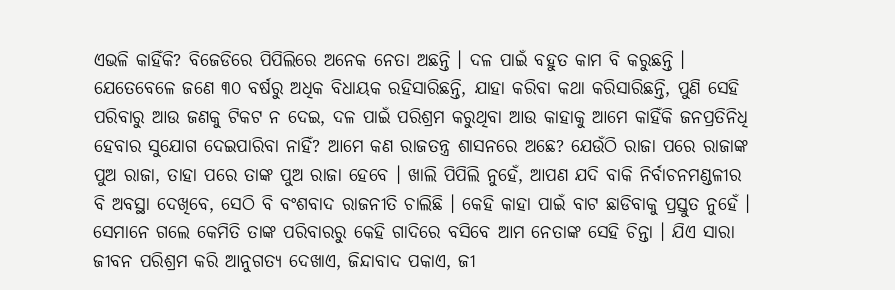ଏଭଳି କାହିଁକି? ବିଜେଡିରେ ପିପିଲିରେ ଅନେକ ନେତା ଅଛନ୍ତି । ଦଳ ପାଇଁ ବହୁତ କାମ ବି କରୁଛନ୍ତି । ଯେତେବେଳେ ଜଣେ ୩୦ ବର୍ଷରୁ ଅଧିକ ବିଧାୟକ ରହିସାରିଛନ୍ତି, ଯାହା କରିବା କଥା କରିସାରିଛନ୍ତି, ପୁଣି ସେହି ପରିବାରୁ ଆଉ ଜଣକୁ ଟିକଟ ନ ଦେଇ, ଦଳ ପାଇଁ ପରିଶ୍ରମ କରୁଥିବା ଆଉ କାହାକୁ ଆମେ କାହିଁକି ଜନପ୍ରତିନିଧି ହେବାର ସୁଯୋଗ ଦେଇପାରିବା ନାହିଁ? ଆମେ କଣ ରାଜତନ୍ତ୍ର ଶାସନରେ ଅଛେ? ଯେଉଁଠି ରାଜା ପରେ ରାଜାଙ୍କ ପୁଅ ରାଜା, ତାହା ପରେ ତାଙ୍କ ପୁଅ ରାଜା ହେବେ । ଖାଲି ପିପିଲି ନୁହେଁ, ଆପଣ ଯଦି ବାକି ନିର୍ବାଚନମଣ୍ଡଳୀର ବି ଅବସ୍ଥା ଦେଖିବେ, ସେଠି ବି ବଂଶବାଦ ରାଜନୀତି ଚାଲିଛି । କେହି କାହା ପାଇଁ ବାଟ ଛାଡିବାକୁ ପ୍ରସ୍ତୁତ ନୁହେଁ । ସେମାନେ ଗଲେ କେମିତି ତାଙ୍କ ପରିବାରରୁ କେହି ଗାଦିରେ ବସିବେ ଆମ ନେତାଙ୍କ ସେହି ଚିନ୍ତା । ଯିଏ ସାରା ଜୀବନ ପରିଶ୍ରମ କରି ଆନୁଗତ୍ୟ ଦେଖାଏ, ଜିନ୍ଦାବାଦ ପକାଏ, ଜୀ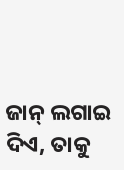ଜାନ୍ ଲଗାଇ ଦିଏ, ତାକୁ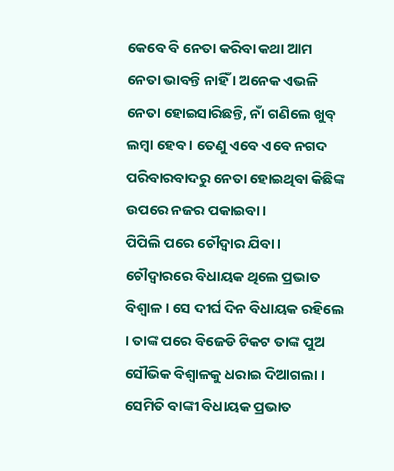କେବେ ବି ନେତା କରିବା କଥା ଆମ ନେତା ଭାବନ୍ତି ନାହିଁ । ଅନେକ ଏଭଳି ନେତା ହୋଇସାରିଛନ୍ତି, ନାଁ ଗଣିଲେ ଖୁବ୍ ଲମ୍ବା ହେବ । ତେଣୁ ଏବେ ଏବେ ନଗଦ ପରିବାରବାଦରୁ ନେତା ହୋଇଥିବା କିଛିଙ୍କ ଉପରେ ନଜର ପକାଇବା ।
ପିପିଲି ପରେ ଚୌଦ୍ୱାର ଯିବା । ଚୌଦ୍ୱାରରେ ବିଧାୟକ ଥିଲେ ପ୍ରଭାତ ବିଶ୍ୱାଳ । ସେ ଦୀର୍ଘ ଦିନ ବିଧାୟକ ରହିଲେ । ତାଙ୍କ ପରେ ବିଜେଡି ଟିକଟ ତାଙ୍କ ପୁଅ ସୌଭିକ ବିଶ୍ୱାଳକୁ ଧରାଇ ଦିଆଗଲା । ସେମିତି ବାଙ୍କୀ ବିଧାୟକ ପ୍ରଭାତ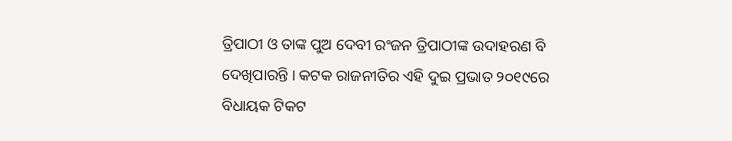ତ୍ରିପାଠୀ ଓ ତାଙ୍କ ପୁଅ ଦେବୀ ରଂଜନ ତ୍ରିପାଠୀଙ୍କ ଉଦାହରଣ ବି ଦେଖିପାରନ୍ତି । କଟକ ରାଜନୀତିର ଏହି ଦୁଇ ପ୍ରଭାତ ୨୦୧୯ରେ ବିଧାୟକ ଟିକଟ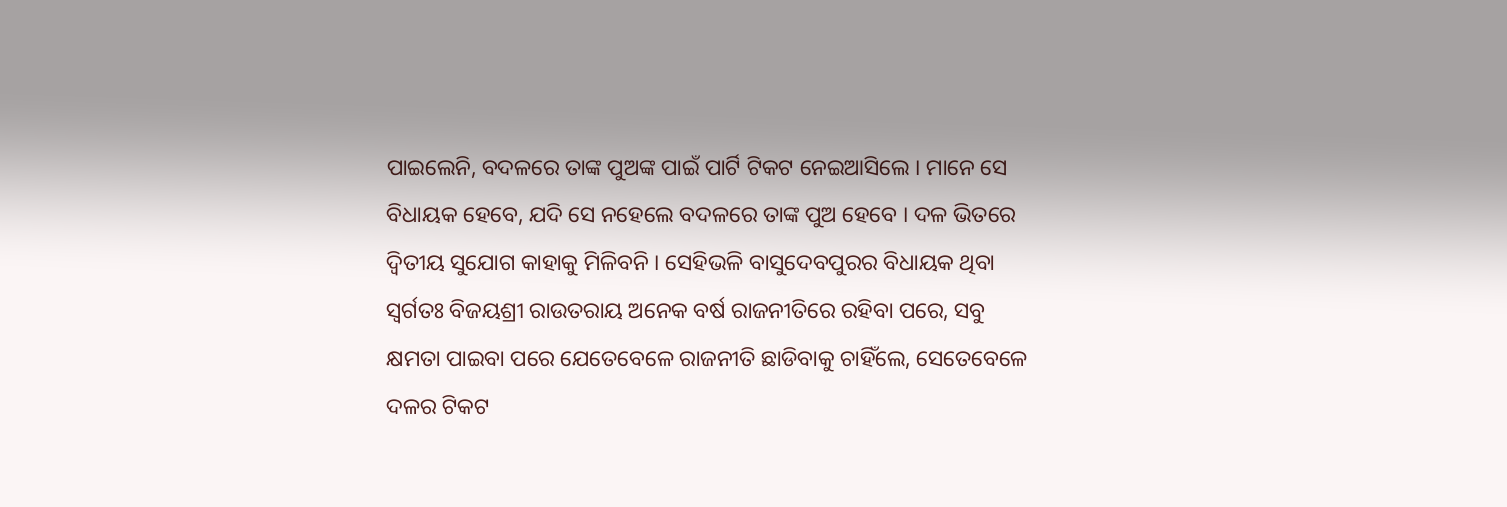ପାଇଲେନି, ବଦଳରେ ତାଙ୍କ ପୁଅଙ୍କ ପାଇଁ ପାର୍ଟି ଟିକଟ ନେଇଆସିଲେ । ମାନେ ସେ ବିଧାୟକ ହେବେ, ଯଦି ସେ ନହେଲେ ବଦଳରେ ତାଙ୍କ ପୁଅ ହେବେ । ଦଳ ଭିତରେ ଦ୍ୱିତୀୟ ସୁଯୋଗ କାହାକୁ ମିଳିବନି । ସେହିଭଳି ବାସୁଦେବପୁରର ବିଧାୟକ ଥିବା ସ୍ୱର୍ଗତଃ ବିଜୟଶ୍ରୀ ରାଉତରାୟ ଅନେକ ବର୍ଷ ରାଜନୀତିରେ ରହିବା ପରେ, ସବୁ କ୍ଷମତା ପାଇବା ପରେ ଯେତେବେଳେ ରାଜନୀତି ଛାଡିବାକୁ ଚାହିଁଲେ, ସେତେବେଳେ ଦଳର ଟିକଟ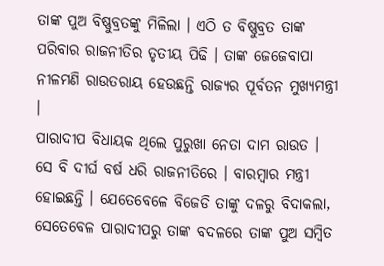ତାଙ୍କ ପୁଅ ବିଷ୍ଣୁବ୍ରତଙ୍କୁ ମିଳିଲା । ଏଠି ତ ବିଷ୍ଣୁବ୍ରତ ତାଙ୍କ ପରିବାର ରାଜନୀତିର ତୃତୀୟ ପିଢି । ତାଙ୍କ ଜେଜେବାପା ନୀଳମଣି ରାଉତରାୟ ହେଉଛନ୍ତି ରାଜ୍ୟର ପୂର୍ବତନ ମୁଖ୍ୟମନ୍ତ୍ରୀ ।
ପାରାଦୀପ ବିଧାୟକ ଥିଲେ ପୁରୁଖା ନେତା ଦାମ ରାଉତ । ସେ ବି ଦୀର୍ଘ ବର୍ଷ ଧରି ରାଜନୀତିରେ । ବାରମ୍ବାର ମନ୍ତ୍ରୀ ହୋଇଛନ୍ତି । ଯେତେବେଳେ ବିଜେଡି ତାଙ୍କୁ ଦଳରୁ ବିଦାକଲା, ସେତେବେଳ ପାରାଦୀପରୁ ତାଙ୍କ ବଦଳରେ ତାଙ୍କ ପୁଅ ସମ୍ବିତ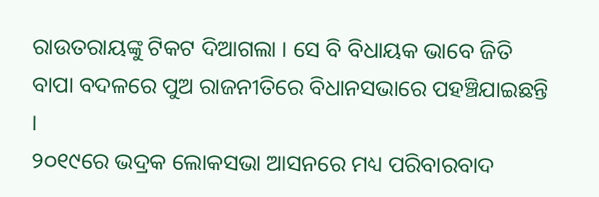ରାଉତରାୟଙ୍କୁ ଟିକଟ ଦିଆଗଲା । ସେ ବି ବିଧାୟକ ଭାବେ ଜିତି ବାପା ବଦଳରେ ପୁଅ ରାଜନୀତିରେ ବିଧାନସଭାରେ ପହଞ୍ଚିଯାଇଛନ୍ତି ।
୨୦୧୯ରେ ଭଦ୍ରକ ଲୋକସଭା ଆସନରେ ମଧ୍ୟ ପରିବାରବାଦ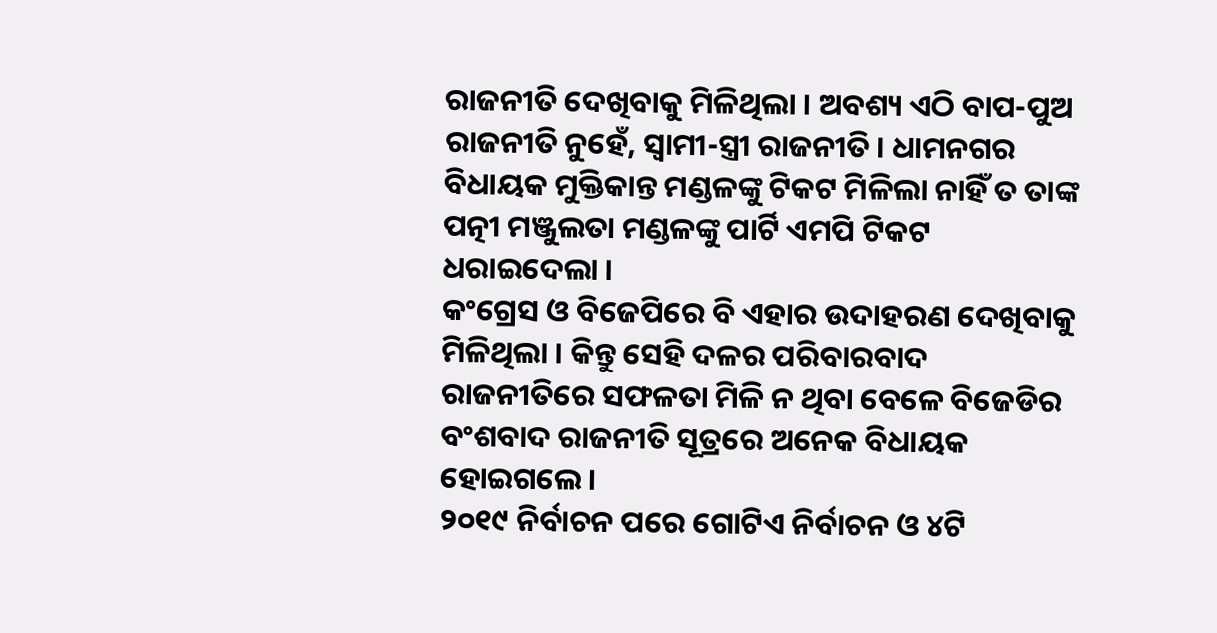ରାଜନୀତି ଦେଖିବାକୁ ମିଳିଥିଲା । ଅବଶ୍ୟ ଏଠି ବାପ-ପୁଅ ରାଜନୀତି ନୁହେଁ, ସ୍ୱାମୀ-ସ୍ତ୍ରୀ ରାଜନୀତି । ଧାମନଗର ବିଧାୟକ ମୁକ୍ତିକାନ୍ତ ମଣ୍ଡଳଙ୍କୁ ଟିକଟ ମିଳିଲା ନାହିଁ ତ ତାଙ୍କ ପତ୍ନୀ ମଞ୍ଜୁଲତା ମଣ୍ଡଳଙ୍କୁ ପାର୍ଟି ଏମପି ଟିକଟ ଧରାଇଦେଲା ।
କଂଗ୍ରେସ ଓ ବିଜେପିରେ ବି ଏହାର ଉଦାହରଣ ଦେଖିବାକୁ ମିଳିଥିଲା । କିନ୍ତୁ ସେହି ଦଳର ପରିବାରବାଦ ରାଜନୀତିରେ ସଫଳତା ମିଳି ନ ଥିବା ବେଳେ ବିଜେଡିର ବଂଶବାଦ ରାଜନୀତି ସୂତ୍ରରେ ଅନେକ ବିଧାୟକ ହୋଇଗଲେ ।
୨୦୧୯ ନିର୍ବାଚନ ପରେ ଗୋଟିଏ ନିର୍ବାଚନ ଓ ୪ଟି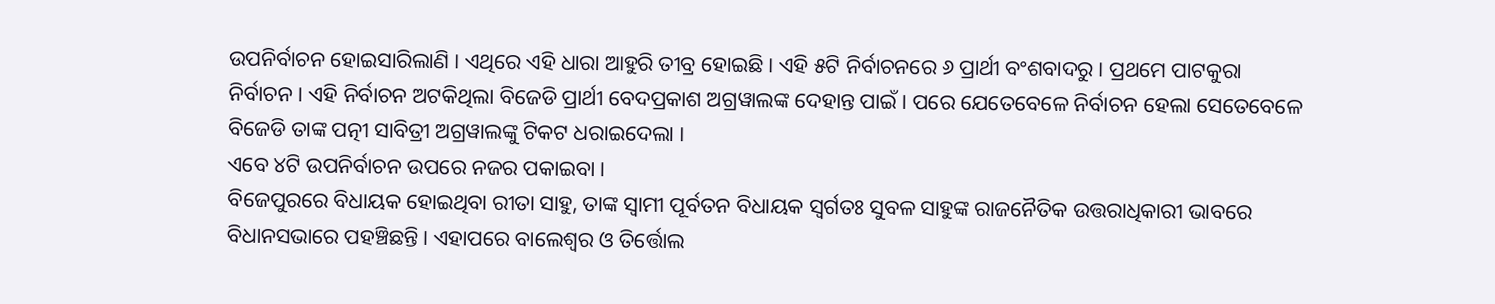ଉପନିର୍ବାଚନ ହୋଇସାରିଲାଣି । ଏଥିରେ ଏହି ଧାରା ଆହୁରି ତୀବ୍ର ହୋଇଛି । ଏହି ୫ଟି ନିର୍ବାଚନରେ ୬ ପ୍ରାର୍ଥୀ ବଂଶବାଦରୁ । ପ୍ରଥମେ ପାଟକୁରା ନିର୍ବାଚନ । ଏହି ନିର୍ବାଚନ ଅଟକିଥିଲା ବିଜେଡି ପ୍ରାର୍ଥୀ ବେଦପ୍ରକାଶ ଅଗ୍ରୱାଲଙ୍କ ଦେହାନ୍ତ ପାଇଁ । ପରେ ଯେତେବେଳେ ନିର୍ବାଚନ ହେଲା ସେତେବେଳେ ବିଜେଡି ତାଙ୍କ ପତ୍ନୀ ସାବିତ୍ରୀ ଅଗ୍ରୱାଲଙ୍କୁ ଟିକଟ ଧରାଇଦେଲା ।
ଏବେ ୪ଟି ଉପନିର୍ବାଚନ ଉପରେ ନଜର ପକାଇବା ।
ବିଜେପୁରରେ ବିଧାୟକ ହୋଇଥିବା ରୀତା ସାହୁ, ତାଙ୍କ ସ୍ୱାମୀ ପୂର୍ବତନ ବିଧାୟକ ସ୍ୱର୍ଗତଃ ସୁବଳ ସାହୁଙ୍କ ରାଜନୈତିକ ଉତ୍ତରାଧିକାରୀ ଭାବରେ ବିଧାନସଭାରେ ପହଞ୍ଚିଛନ୍ତି । ଏହାପରେ ବାଲେଶ୍ୱର ଓ ତିର୍ତ୍ତୋଲ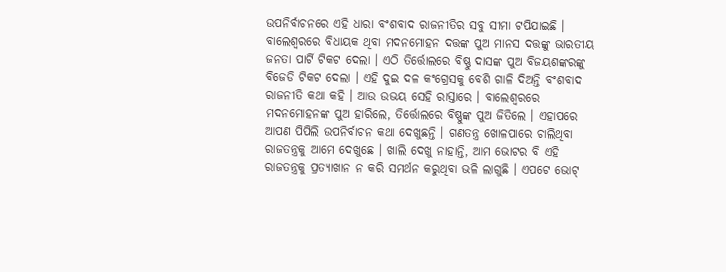ଉପନିର୍ବାଚନରେ ଏହି ଧାରା ବଂଶବାଦ ରାଜନୀତିର ସବୁ ସୀମା ଟପିଯାଇଛି । ବାଲେଶ୍ୱରରେ ବିଧାୟକ ଥିବା ମଦନମୋହନ ଦତ୍ତଙ୍କ ପୁଅ ମାନସ ଦତ୍ତଙ୍କୁ ଭାରତୀୟ ଜନତା ପାର୍ଟି ଟିକଟ ଦେଲା । ଏଠି ତିର୍ତ୍ତୋଲରେ ବିଷ୍ଣୁ ଦାସଙ୍କ ପୁଅ ବିଜୟଶଙ୍କରଙ୍କୁ ବିଜେଡି ଟିକଟ ଦେଲା । ଏହି ଦୁଇ ଦଳ କଂଗ୍ରେସକୁ ବେଶି ଗାଳି ଦିଅନ୍ତି ବଂଶବାଦ ରାଜନୀତି କଥା କହି । ଆଉ ଉଭୟ ସେହି ରାସ୍ତାରେ । ବାଲେଶ୍ୱରରେ ମଦନମୋହନଙ୍କ ପୁଅ ହାରିଲେ, ତିର୍ତ୍ତୋଲରେ ବିଷ୍ଣୁଙ୍କ ପୁଅ ଜିତିଲେ । ଏହାପରେ ଆପଣ ପିପିଲି ଉପନିର୍ବାଚନ କଥା ଦେଖୁଛନ୍ତି । ଗଣତନ୍ତ୍ର ଖୋଳପାରେ ଚାଲିଥିବା ରାଜତନ୍ତ୍ରକୁ ଆମେ ଦେଖୁଛେ । ଖାଲି ଦେଖୁ ନାହାନ୍ତି, ଆମ ଭୋଟର ବି ଏହି ରାଜତନ୍ତ୍ରକୁ ପ୍ରତ୍ୟାଖାନ ନ କରି ସମର୍ଥନ କରୁଥିବା ଭଳି ଲାଗୁଛି । ଏପଟେ ଭୋଟ୍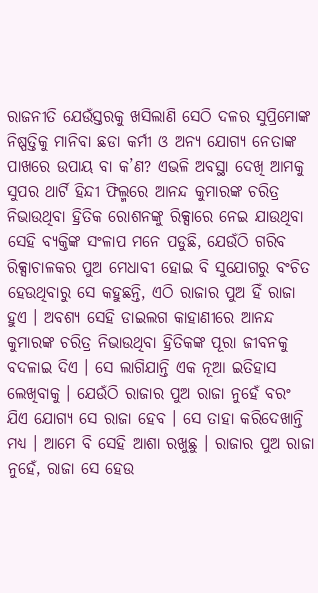ରାଜନୀତି ଯେଉଁସ୍ତରକୁ ଖସିଲାଣି ସେଠି ଦଳର ସୁପ୍ରିମୋଙ୍କ ନିଷ୍ପତ୍ତିକୁ ମାନିବା ଛଡା କର୍ମୀ ଓ ଅନ୍ୟ ଯୋଗ୍ୟ ନେତାଙ୍କ ପାଖରେ ଉପାୟ ବା କ’ଣ? ଏଭଳି ଅବସ୍ଥା ଦେଖି ଆମକୁ ସୁପର ଥାର୍ଟି ହିନ୍ଦୀ ଫିଲ୍ମରେ ଆନନ୍ଦ କୁମାରଙ୍କ ଚରିତ୍ର ନିଭାଉଥିବା ହ୍ରିତିକ ରୋଶନଙ୍କୁ ରିକ୍ସାରେ ନେଇ ଯାଉଥିବା ସେହି ବ୍ୟକ୍ତିଙ୍କ ସଂଳାପ ମନେ ପଡୁଛି, ଯେଉଁଠି ଗରିବ ରିକ୍ସାଚାଳକର ପୁଅ ମେଧାବୀ ହୋଇ ବି ସୁଯୋଗରୁ ବଂଚିତ ହେଉଥିବାରୁ ସେ କହୁଛନ୍ତି, ଏଠି ରାଜାର ପୁଅ ହିଁ ରାଜା ହୁଏ । ଅବଶ୍ୟ ସେହି ଡାଇଲଗ କାହାଣୀରେ ଆନନ୍ଦ କୁମାରଙ୍କ ଚରିତ୍ର ନିଭାଉଥିବା ହ୍ରିତିକଙ୍କ ପୂରା ଜୀବନକୁ ବଦଳାଇ ଦିଏ । ସେ ଲାଗିଯାନ୍ତି ଏକ ନୂଆ ଇତିହାସ ଲେଖିବାକୁ । ଯେଉଁଠି ରାଜାର ପୁଅ ରାଜା ନୁହେଁ ବରଂ ଯିଏ ଯୋଗ୍ୟ ସେ ରାଜା ହେବ । ସେ ତାହା କରିଦେଖାନ୍ତି ମଧ୍ୟ । ଆମେ ବି ସେହି ଆଶା ରଖୁଛୁ । ରାଜାର ପୁଅ ରାଜା ନୁହେଁ, ରାଜା ସେ ହେଉ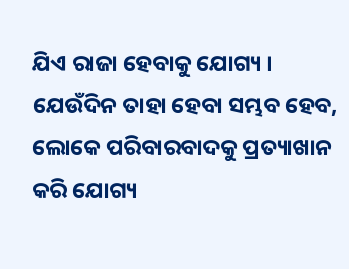ଯିଏ ରାଜା ହେବାକୁ ଯୋଗ୍ୟ । ଯେଉଁଦିନ ତାହା ହେବା ସମ୍ଭବ ହେବ, ଲୋକେ ପରିବାରବାଦକୁ ପ୍ରତ୍ୟାଖାନ କରି ଯୋଗ୍ୟ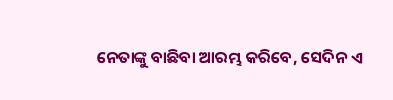ନେତାଙ୍କୁ ବାଛିବା ଆରମ୍ଭ କରିବେ, ସେଦିନ ଏ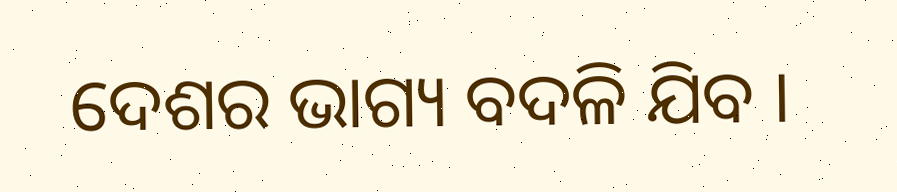ଦେଶର ଭାଗ୍ୟ ବଦଳି ଯିବ ।